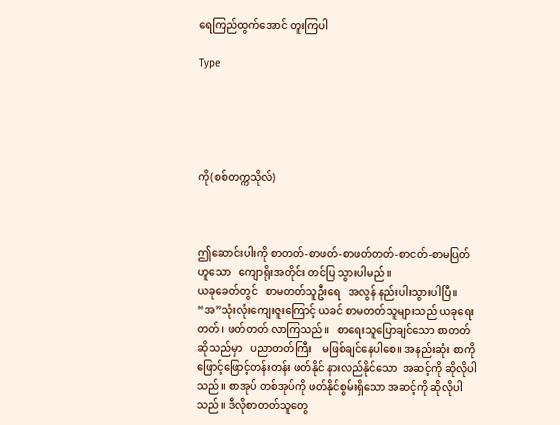ရေကြည်ထွက်အောင် တူးကြပါ

Type





ကို(စစ်တက္ကသိုလ်)



ဤဆောင်းပါးကို စာတတ်-စာဖတ်-စာဖတ်တတ်-စာငတ်-စာမပြတ်ဟူသော   ကျောရိုးအတိုင်း တင်ပြ သွားပါမည်။
ယခုခေတ်တွင်   စာမတတ်သူဦးရေ   အလွန် နည်းပါးသွားပါပြီ။ “အ”သုံးလုံးကျေးဇူးကြောင့် ယခင် စာမတတ်သူများသည် ယခုရေးတတ်၊ ဖတ်တတ် လာကြသည်။   စာရေးသူပြောချင်သော စာတတ် ဆိုသည်မှာ   ပညာတတ်ကြီး    မဖြစ်ချင်နေပါစေ။ အနည်းဆုံး စာကိုဖြောင့်ဖြောင့်တန်းတန်း ဖတ်နိုင် နားလည်နိုင်သော  အဆင့်ကို ဆိုလိုပါသည်။ စာအုပ် တစ်အုပ်ကို ဖတ်နိုင်စွမ်းရှိသော အဆင့်ကို ဆိုလိုပါ သည်။ ဒီလိုစာတတ်သူတွေ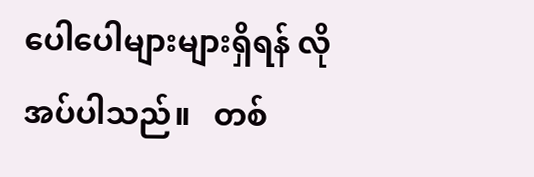ပေါပေါများများရှိရန် လိုအပ်ပါသည်။   တစ်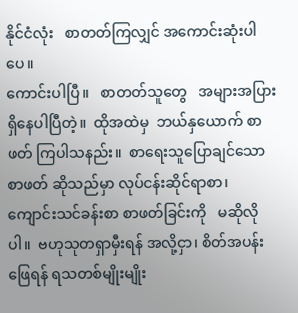နိုင်ငံလုံး   စာတတ်ကြလျှင် အကောင်းဆုံးပါပေ။
ကောင်းပါပြီ။   စာတတ်သူတွေ   အများအပြား ရှိနေပါပြီတဲ့။  ထိုအထဲမှ  ဘယ်နှယောက် စာဖတ် ကြပါသနည်း။  စာရေးသူပြောချင်သော  စာဖတ် ဆိုသည်မှာ လုပ်ငန်းဆိုင်ရာစာ၊  ကျောင်းသင်ခန်းစာ စာဖတ်ခြင်းကို   မဆိုလိုပါ။  ဗဟုသုတရှာမှီးရန် အလို့ငှာ၊ စိတ်အပန်းဖြေရန် ရသတစ်မျိုးမျိုး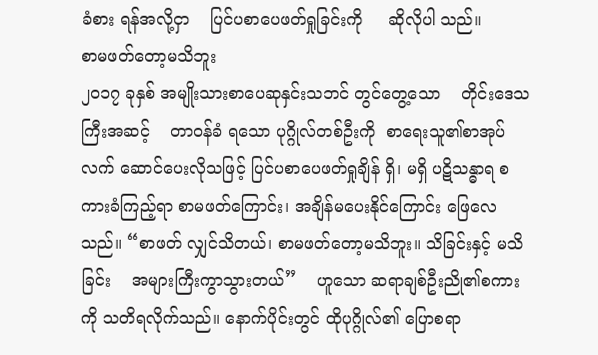ခံစား ရန်အလို့ငှာ    ပြင်ပစာပေဖတ်ရှုခြင်းကို     ဆိုလိုပါ သည်။
စာမဖတ်တော့မသိဘူး
၂၀၁၇ ခုနှစ် အမျိုးသားစာပေဆုနှင်းသဘင် တွင်တွေ့သော    တိုင်းဒေသကြီးအဆင့်    တာဝန်ခံ ရသော ပုဂ္ဂိုလ်တစ်ဦးကို  စာရေးသူ၏စာအုပ်လက် ဆောင်ပေးလိုသဖြင့် ပြင်ပစာပေဖတ်ရှုချိန် ရှိ၊ မရှိ ပဋိသန္ဓာရ စကားခံကြည့်ရာ စာမဖတ်ကြောင်း၊ အချိန်မပေးနိုင်ကြောင်း ဖြေလေသည်။ “စာဖတ် လျှင်သိတယ်၊ စာမဖတ်တော့မသိဘူး။ သိခြင်းနှင့် မသိခြင်း    အများကြီးကွာသွားတယ်”    ဟူသော ဆရာချစ်ဦးညို၏စကားကို သတိရလိုက်သည်။ နောက်ပိုင်းတွင် ထိုပုဂ္ဂိုလ်၏ ပြောစရာ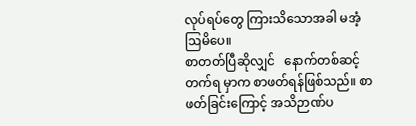လုပ်ရပ်တွေ ကြားသိသောအခါ မအံ့ဩမိပေ။
စာတတ်ပြီဆိုလျှင်   နောက်တစ်ဆင့်   တက်ရ မှာက စာဖတ်ရန်ဖြစ်သည်။ စာဖတ်ခြင်းကြောင့် အသိဉာဏ်ပ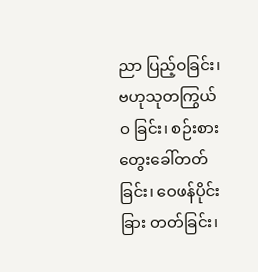ညာ ပြည့်ဝခြင်း၊  ဗဟုသုတကြွယ်ဝ ခြင်း၊ စဉ်းစားတွေးခေါ်တတ်ခြင်း၊ ဝေဖန်ပိုင်းခြား တတ်ခြင်း၊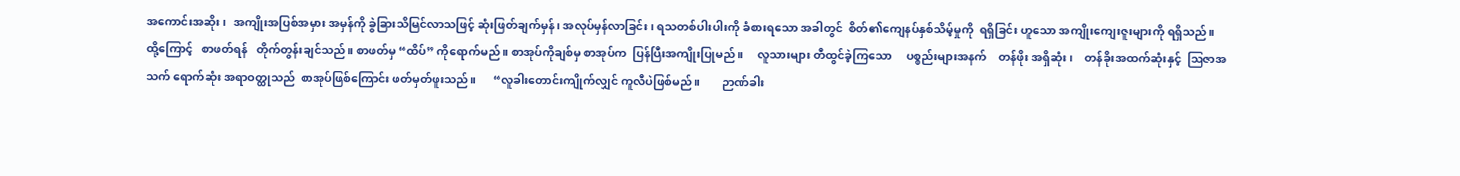အကောင်းအဆိုး၊  အကျိုးအပြစ်အမှား အမှန်ကို ခွဲခြားသိမြင်လာသဖြင့် ဆုံးဖြတ်ချက်မှန်၊ အလုပ်မှန်လာခြင်း၊ ရသတစ်ပါးပါးကို ခံစားရသော အခါတွင်  စိတ်၏ကျေနပ်နှစ်သိမ့်မှုကို  ရရှိခြင်း ဟူသော အကျိုးကျေးဇူးများကို ရရှိသည်။
ထို့ကြောင့်   စာဖတ်ရန်   တိုက်တွန်းချင်သည်။ စာဖတ်မှ “ထိပ်” ကိုရောက်မည်။ စာအုပ်ကိုချစ်မှ စာအုပ်က  ပြန်ပြီးအကျိုးပြုမည်။     လူသားများ တီထွင်ခဲ့ကြသော     ပစ္စည်းများအနက်    တန်ဖိုး အရှိဆုံး၊    တန်ခိုးအထက်ဆုံးနှင့်  ဩဇာအသက် ရောက်ဆုံး အရာဝတ္ထုသည်  စာအုပ်ဖြစ်ကြောင်း ဖတ်မှတ်ဖူးသည်။      “လူခါးတောင်းကျိုက်လျှင် ကူလီပဲဖြစ်မည်။        ဉာဏ်ခါး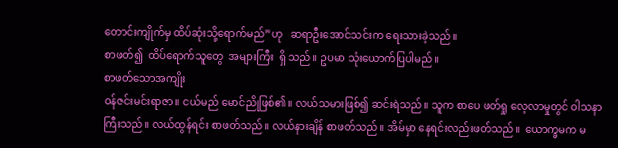တောင်းကျိုက်မှ ထိပ်ဆုံးသို့ရောက်မည်”ဟု   ဆရာဦးအောင်သင်းက ရေးသားခဲ့သည်။
စာဖတ်၍  ထိပ်ရောက်သူတွေ  အများကြီး  ရှိ သည်။ ဥပမာ သုံးယောက်ပြပါမည်။
စာဖတ်သောအကျိုး
ဝန်ဇင်းမင်းရာဇာ။ ငယ်မည် မောင်ညိုဖြစ်၏။ လယ်သမားဖြစ်၍ ဆင်းရဲသည်။ သူက စာပေ ဖတ်ရှု လေ့လာမှုတွင် ဝါသနာကြီးသည်။ လယ်ထွန်ရင်း စာဖတ်သည်။ လယ်နားချိန် စာဖတ်သည်။ အိမ်မှာ နေရင်းလည်းဖတ်သည်။  ယောက္ခမက မ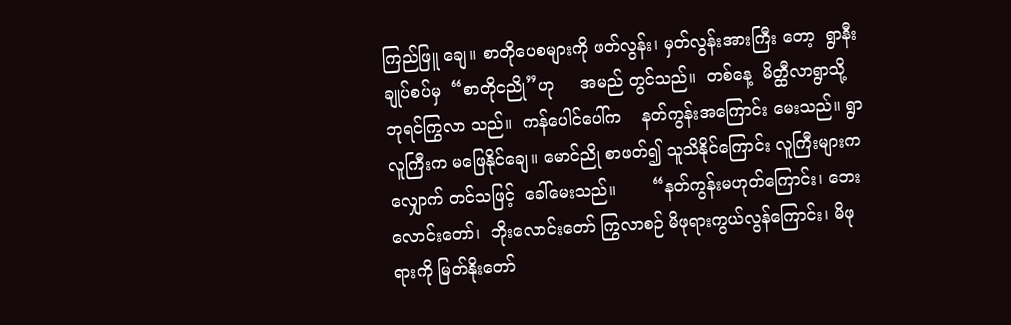ကြည်ဖြူ ချေ။ စာတိုပေစများကို ဖတ်လွန်း၊ မှတ်လွန်းအားကြီး တော့  ရွာနီးချုပ်စပ်မှ  “စာတိုငညို”ဟု     အမည် တွင်သည်။  တစ်နေ့  မိတ္ထီလာရွာသို့  ဘုရင်ကြွလာ သည်။  ကန်ပေါင်ပေါ်က    နတ်ကွန်းအကြောင်း မေးသည်။ ရွာလူကြီးက မဖြေနိုင်ချေ။ မောင်ညို စာဖတ်၍ သူသိနိုင်ကြောင်း လူကြီးများက  လျှောက် တင်သဖြင့်  ခေါ်မေးသည်။       “နတ်ကွန်းမဟုတ်ကြောင်း၊ ဘေးလောင်းတော်၊  ဘိုးလောင်းတော် ကြွလာစဉ် မိဖုရားကွယ်လွန်ကြောင်း၊ မိဖုရားကို မြတ်နိုးတော်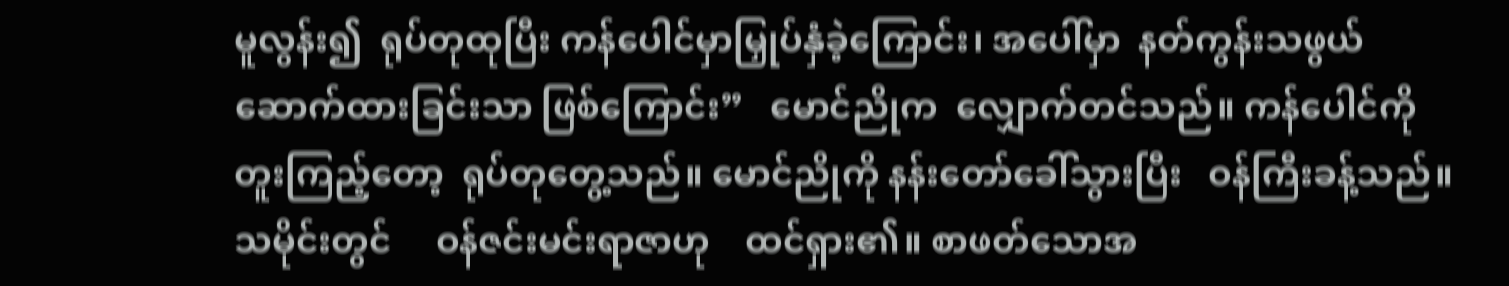မူလွန်း၍  ရုပ်တုထုပြီး ကန်ပေါင်မှာမြှုပ်နှံခဲ့ကြောင်း၊ အပေါ်မှာ  နတ်ကွန်းသဖွယ်  ဆောက်ထားခြင်းသာ ဖြစ်ကြောင်း”   မောင်ညိုက  လျှောက်တင်သည်။ ကန်ပေါင်ကို   တူးကြည့်တော့  ရုပ်တုတွေ့သည်။ မောင်ညိုကို နန်းတော်ခေါ်သွားပြီး   ဝန်ကြီးခန့်သည်။ သမိုင်းတွင်     ဝန်ဇင်းမင်းရာဇာဟု    ထင်ရှား၏။ စာဖတ်သောအ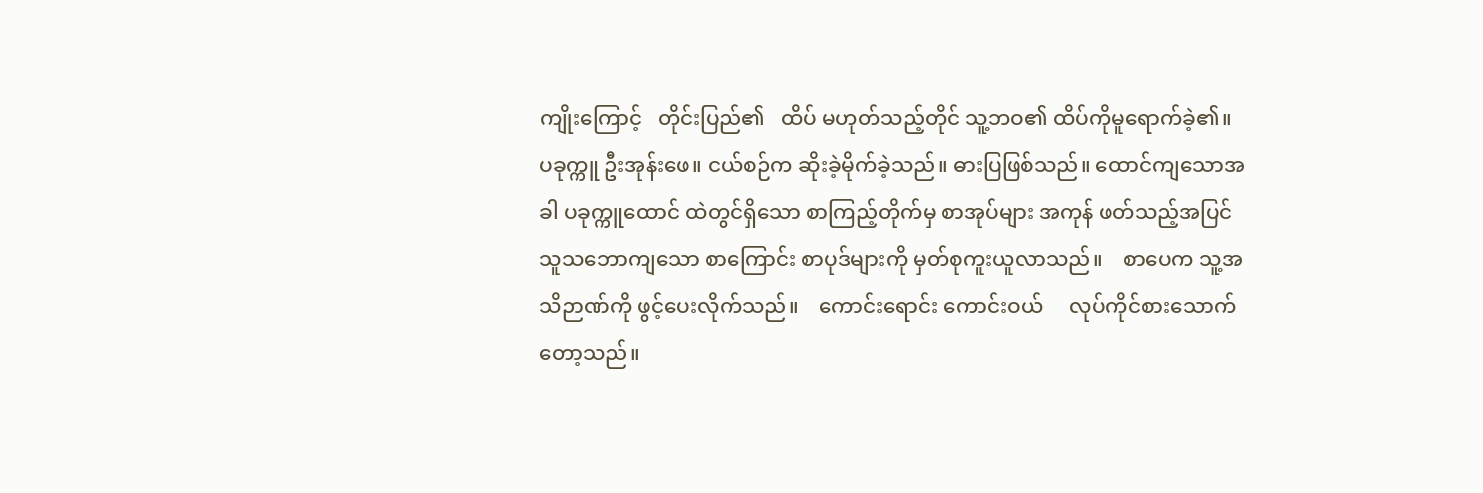ကျိုးကြောင့်   တိုင်းပြည်၏   ထိပ် မဟုတ်သည့်တိုင် သူ့ဘဝ၏ ထိပ်ကိုမူရောက်ခဲ့၏။
ပခုက္ကူ ဦးအုန်းဖေ။ ငယ်စဉ်က ဆိုးခဲ့မိုက်ခဲ့သည်။ ဓားပြဖြစ်သည်။ ထောင်ကျသောအခါ ပခုက္ကူထောင် ထဲတွင်ရှိသော စာကြည့်တိုက်မှ စာအုပ်များ အကုန် ဖတ်သည့်အပြင် သူသဘောကျသော စာကြောင်း စာပုဒ်များကို မှတ်စုကူးယူလာသည်။    စာပေက သူ့အသိဉာဏ်ကို ဖွင့်ပေးလိုက်သည်။    ကောင်းရောင်း ကောင်းဝယ်     လုပ်ကိုင်စားသောက်တော့သည်။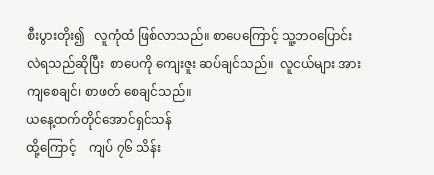စီးပွားတိုး၍   လူကုံထံ ဖြစ်လာသည်။ စာပေကြောင့် သူ့ဘဝပြောင်းလဲရသည်ဆိုပြီး  စာပေကို ကျေးဇူး ဆပ်ချင်သည်။  လူငယ်များ အားကျစေချင်၊ စာဖတ် စေချင်သည်။
ယနေ့ထက်တိုင်အောင်ရှင်သန်
ထို့ကြောင့်    ကျပ် ၇၆ သိန်း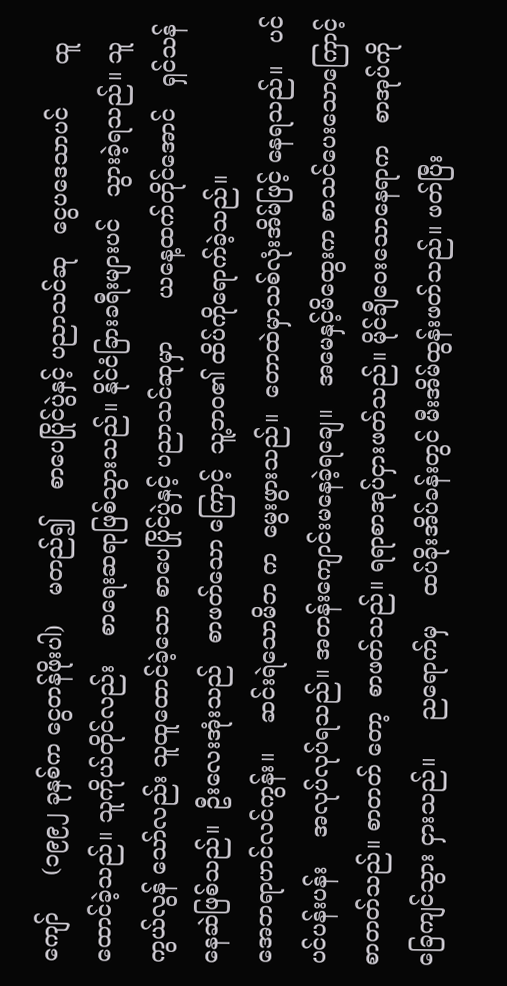ကျော်     (၁၉၉၂ ခုနှစ်က ငွေတန်ဖိုးပါ)    မတည်၍    စာပေပြိုင်ပွဲနှင့် ပညာသင်ဆု   ငွေပဒေသာပင်      ထူထောင်ခဲ့သည်။ သူကိုယ်တိုင်လည်း    စာရေးဆရာဖြစ်သွားသည်။ နိုင်ငံခြားခရီးများပင်   သွားခဲ့ရသည်။ သူကွယ်လွန် သော်လည်း သူထူထောင်ခဲ့သော စာပေပြိုင်ပွဲနှင့် ပညာသင်ဆုမှာ      ယနေ့ထက်တိုင်အောင်   ရှင်သန် နေဆဲဖြစ်သည်။  ဦးလေးအုံးသည်   စာဖတ်သော ကြောင့်  သူ့ဘဝ၏ ထိပ်ကိုရောက်ခဲ့သည်။
အေဘရာဟင်လင်ကွန်း။    ဆင်းရဲသောမိဘ က  မွေးဖွားသည်။  တောထဲမှာသစ်လုံးအိမ်ဖြင့် နေရသည်။   ပင်ပင်ပန်းပန်း    အလုပ်လုပ်ရသည်။ အတန်းကျောင်းမနေခဲ့ရချေ။   အမေနှင့်မိထွေးက စာသင်ပေးသောကြောင့် စာတတ်သည်။ စာတတ် တော့  စာဖတ်သည်။ ရရာစာအုပ်ငှားဖတ်သည်။ မိုင်ချီဝေးသောနေရာက   စာအုပ်ကို   ခြေကျင်သွား ငှားသည်။     ညရောက်မှ    ထပ်ခိုးအိပ်ခန်းတွင် မီးအိမ်ထွန်းဖတ်သည်။ ဖတ်ပြီး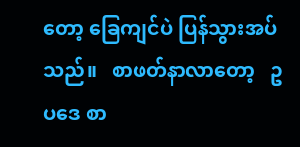တော့ ခြေကျင်ပဲ ပြန်သွားအပ်သည်။   စာဖတ်နာလာတော့   ဥပဒေ စာ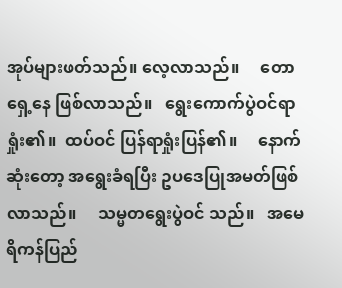အုပ်များဖတ်သည်။ လေ့လာသည်။     တောရှေ့နေ ဖြစ်လာသည်။   ရွေးကောက်ပွဲဝင်ရာရှုံး၏။  ထပ်ဝင် ပြန်ရာရှုံးပြန်၏။     နောက်ဆုံးတော့ အရွေးခံရပြီး ဥပဒေပြုအမတ်ဖြစ်လာသည်။     သမ္မတရွေးပွဲဝင် သည်။   အမေရိကန်ပြည်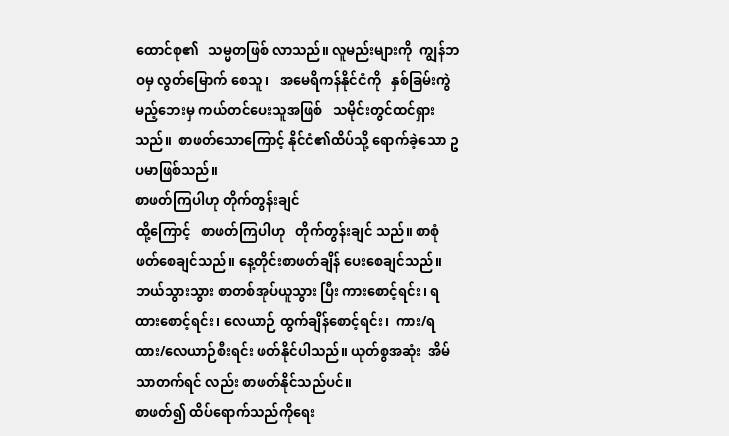ထောင်စု၏   သမ္မတဖြစ် လာသည်။ လူမည်းများကို  ကျွန်ဘဝမှ လွတ်မြောက် စေသူ၊   အမေရိကန်နိုင်ငံကို   နှစ်ခြမ်းကွဲမည့်ဘေးမှ ကယ်တင်ပေးသူအဖြစ်   သမိုင်းတွင်ထင်ရှားသည်။  စာဖတ်သောကြောင့် နိုင်ငံ၏ထိပ်သို့ ရောက်ခဲ့သော ဥပမာဖြစ်သည်။
စာဖတ်ကြပါဟု တိုက်တွန်းချင်
ထို့ကြောင့်   စာဖတ်ကြပါဟု   တိုက်တွန်းချင် သည်။ စာစုံဖတ်စေချင်သည်။ နေ့တိုင်းစာဖတ်ချိန် ပေးစေချင်သည်။ ဘယ်သွားသွား စာတစ်အုပ်ယူသွား ပြီး ကားစောင့်ရင်း၊ ရထားစောင့်ရင်း၊ လေယာဉ် ထွက်ချိန်စောင့်ရင်း၊  ကား/ရထား/လေယာဉ်စီးရင်း ဖတ်နိုင်ပါသည်။ ယုတ်စွအဆုံး  အိမ်သာတက်ရင် လည်း စာဖတ်နိုင်သည်ပင်။
စာဖတ်၍ ထိပ်ရောက်သည်ကိုရေး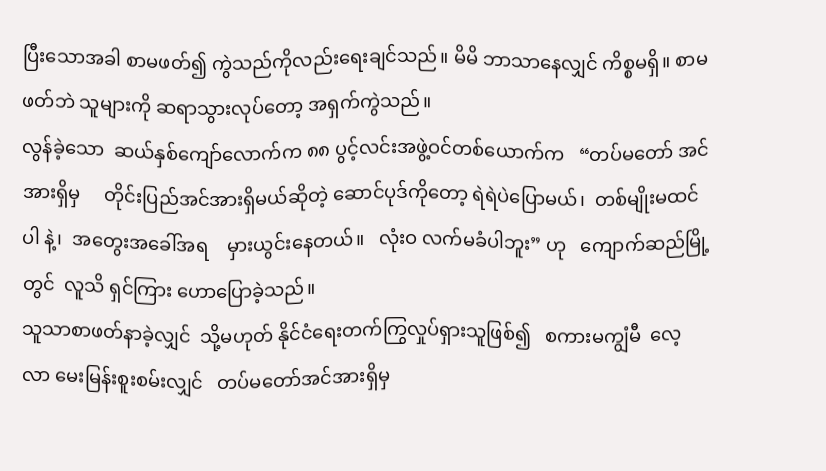ပြီးသောအခါ စာမဖတ်၍ ကွဲသည်ကိုလည်းရေးချင်သည်။ မိမိ ဘာသာနေလျှင် ကိစ္စမရှိ။ စာမဖတ်ဘဲ သူများကို ဆရာသွားလုပ်တော့ အရှက်ကွဲသည်။
လွန်ခဲ့သော  ဆယ်နှစ်ကျော်လောက်က ၈၈ ပွင့်လင်းအဖွဲ့ဝင်တစ်ယောက်က   “တပ်မတော် အင်အားရှိမှ     တိုင်းပြည်အင်အားရှိမယ်ဆိုတဲ့ ဆောင်ပုဒ်ကိုတော့ ရဲရဲပဲပြောမယ်၊  တစ်မျိုးမထင်ပါ နဲ့၊  အတွေးအခေါ်အရ    မှားယွင်းနေတယ်။   လုံးဝ လက်မခံပါဘူး” ဟု   ကျောက်ဆည်မြို့တွင်  လူသိ ရှင်ကြား ဟောပြောခဲ့သည်။
သူသာစာဖတ်နာခဲ့လျှင်  သို့မဟုတ် နိုင်ငံရေးတက်ကြွလှုပ်ရှားသူဖြစ်၍   စကားမကျွံမီ  လေ့လာ မေးမြန်းစူးစမ်းလျှင်   တပ်မတော်အင်အားရှိမှ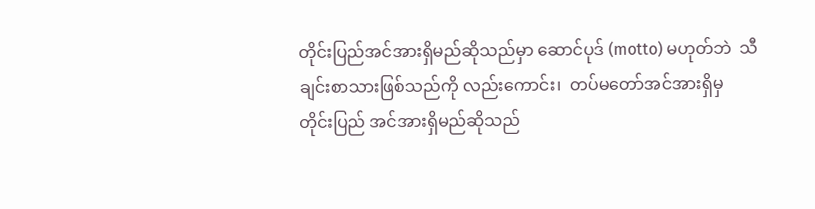တိုင်းပြည်အင်အားရှိမည်ဆိုသည်မှာ ဆောင်ပုဒ် (motto) မဟုတ်ဘဲ  သီချင်းစာသားဖြစ်သည်ကို လည်းကောင်း၊  တပ်မတော်အင်အားရှိမှ တိုင်းပြည် အင်အားရှိမည်ဆိုသည်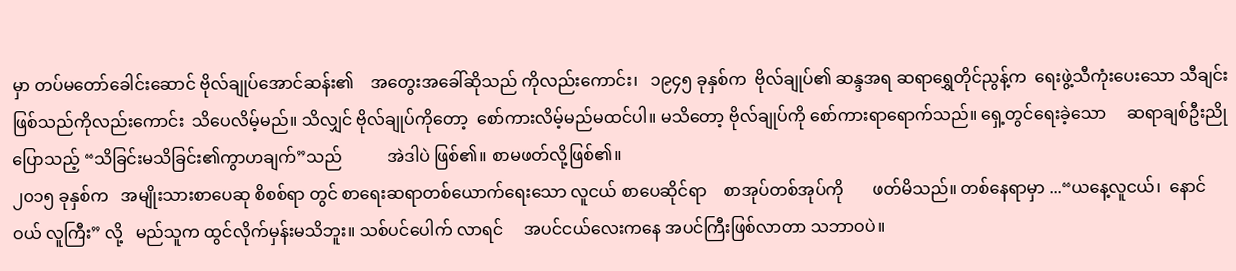မှာ တပ်မတော်ခေါင်းဆောင် ဗိုလ်ချုပ်အောင်ဆန်း၏    အတွေးအခေါ်ဆိုသည် ကိုလည်းကောင်း၊   ၁၉၄၅ ခုနှစ်က  ဗိုလ်ချုပ်၏ ဆန္ဒအရ ဆရာရွှေတိုင်ညွန့်က  ရေးဖွဲ့သီကုံးပေးသော သီချင်း ဖြစ်သည်ကိုလည်းကောင်း  သိပေလိမ့်မည်။ သိလျှင် ဗိုလ်ချုပ်ကိုတော့  စော်ကားလိမ့်မည်မထင်ပါ။ မသိတော့ ဗိုလ်ချုပ်ကို စော်ကားရာရောက်သည်။ ရှေ့တွင်ရေးခဲ့သော     ဆရာချစ်ဦးညိုပြောသည့် “သိခြင်းမသိခြင်း၏ကွာဟချက်”သည်           အဲဒါပဲ ဖြစ်၏။ စာမဖတ်လို့ဖြစ်၏။
၂၀၁၅ ခုနှစ်က   အမျိုးသားစာပေဆု စိစစ်ရာ တွင် စာရေးဆရာတစ်ယောက်ရေးသော လူငယ် စာပေဆိုင်ရာ    စာအုပ်တစ်အုပ်ကို       ဖတ်မိသည်။ တစ်နေရာမှာ ...“ယနေ့လူငယ်၊  နောင်ဝယ် လူကြီး” လို့   မည်သူက ထွင်လိုက်မှန်းမသိဘူး။ သစ်ပင်ပေါက် လာရင်     အပင်ငယ်လေးကနေ အပင်ကြီးဖြစ်လာတာ သဘာဝပဲ။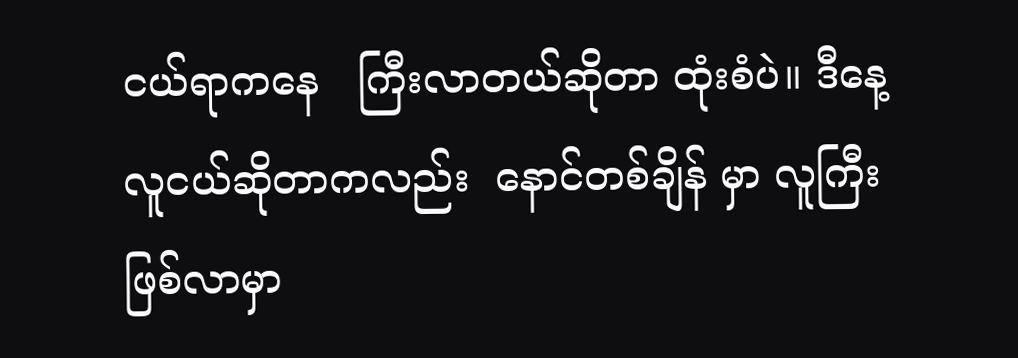ငယ်ရာကနေ   ကြီးလာတယ်ဆိုတာ ထုံးစံပဲ။ ဒီနေ့လူငယ်ဆိုတာကလည်း  နောင်တစ်ချိန် မှာ လူကြီးဖြစ်လာမှာ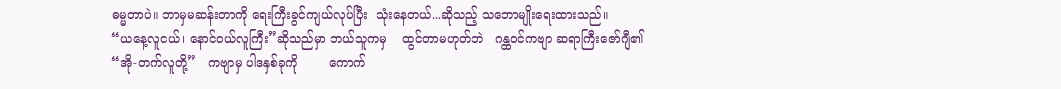ဓမ္မတာပဲ။ ဘာမှမဆန်းတာကို ရေးကြီးခွင်ကျယ်လုပ်ပြီး  သုံးနေတယ်...ဆိုသည့် သဘောမျိုးရေးထားသည်။
“ယနေ့လူငယ်၊ နောင်ဝယ်လူကြီး”ဆိုသည်မှာ ဘယ်သူကမှ    ထွင်တာမဟုတ်ဘဲ   ဂန္ထဝင်ကဗျာ ဆရာကြီးဇော်ဂျီ၏   “အို-တက်လူတို့”   ကဗျာမှ ပါဒနှစ်ခုကို        ကောက်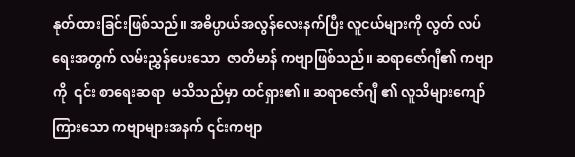နုတ်ထားခြင်းဖြစ်သည်။ အဓိပ္ပာယ်အလွန်လေးနက်ပြီး လူငယ်များကို လွတ် လပ်ရေးအတွက် လမ်းညွှန်ပေးသော  ဇာတိမာန် ကဗျာဖြစ်သည်။ ဆရာဇော်ဂျီ၏ ကဗျာကို  ၎င်း စာရေးဆရာ  မသိသည်မှာ ထင်ရှား၏။ ဆရာဇော်ဂျီ ၏ လူသိများကျော်ကြားသော ကဗျာများအနက် ၎င်းကဗျာ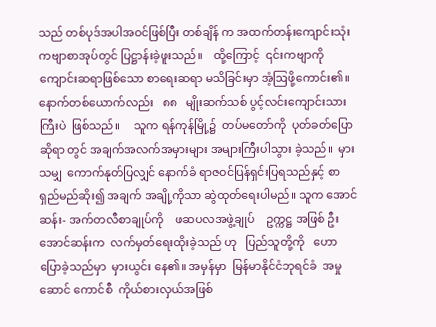သည် တစ်ပုဒ်အပါအဝင်ဖြစ်ပြီး တစ်ချိန် က အထက်တန်းကျောင်းသုံး ကဗျာစာအုပ်တွင် ပြဋ္ဌာန်းခဲ့ဖူးသည်။    ထို့ကြောင့်  ၎င်းကဗျာကို ကျောင်းဆရာဖြစ်သော စာရေးဆရာ မသိခြင်းမှာ အံ့ဩဖို့ကောင်း၏။
နောက်တစ်ယောက်လည်း   ၈၈   မျိုးဆက်သစ် ပွင့်လင်းကျောင်းသားကြီးပဲ  ဖြစ်သည်။     သူက ရန်ကုန်မြို့၌  တပ်မတော်ကို  ပုတ်ခတ်ပြောဆိုရာ တွင် အချက်အလက်အမှားများ အများကြီးပါသွား ခဲ့သည်။  မှားသမျှ  ကောက်နုတ်ပြလျှင် နောက်ခံ ရာဇဝင်ပြန်ရှင်းပြရသည်နှင့် စာရှည်မည်ဆိုး၍ အချက် အချို့ကိုသာ ဆွဲထုတ်ရေးပါမည်။ သူက အောင်ဆန်း- အက်တလီစာချုပ်ကို    ဖဆပလအဖွဲ့ချုပ်    ဥက္ကဋ္ဌ အဖြစ် ဦးအောင်ဆန်းက  လက်မှတ်ရေးထိုးခဲ့သည် ဟု   ပြည်သူတို့ကို   ဟောပြောခဲ့သည်မှာ  မှားယွင်း နေ၏။ အမှန်မှာ  မြန်မာနိုင်ငံဘုရင်ခံ  အမှုဆောင် ကောင်စီ  ကိုယ်စားလှယ်အဖြစ်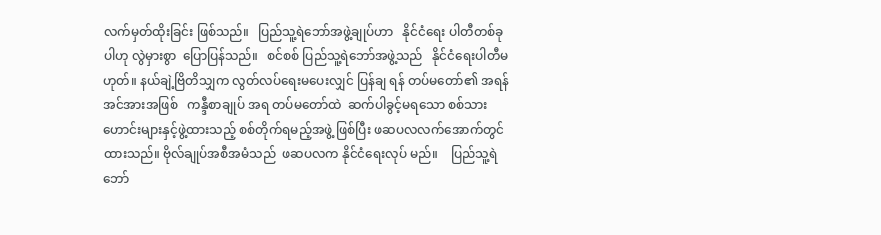လက်မှတ်ထိုးခြင်း ဖြစ်သည်။   ပြည်သူ့ရဲဘော်အဖွဲ့ချုပ်ဟာ   နိုင်ငံရေး ပါတီတစ်ခုပါဟု လွဲမှားစွာ  ပြောပြန်သည်။   စင်စစ် ပြည်သူ့ရဲဘော်အဖွဲ့သည်   နိုင်ငံရေးပါတီမဟုတ်။ နယ်ချဲ့ဗြိတိသျှက လွတ်လပ်ရေးမပေးလျှင် ပြန်ချ ရန် တပ်မတော်၏ အရန်အင်အားအဖြစ်   ကန္ဒီစာချုပ် အရ တပ်မတော်ထဲ  ဆက်ပါခွင့်မရသော စစ်သားဟောင်းများနှင့်ဖွဲ့ထားသည့် စစ်တိုက်ရမည့်အဖွဲ့ ဖြစ်ပြီး ဖဆပလလက်အောက်တွင်  ထားသည်။ ဗိုလ်ချုပ်အစီအမံသည်  ဖဆပလက နိုင်ငံရေးလုပ် မည်။    ပြည်သူ့ရဲဘော်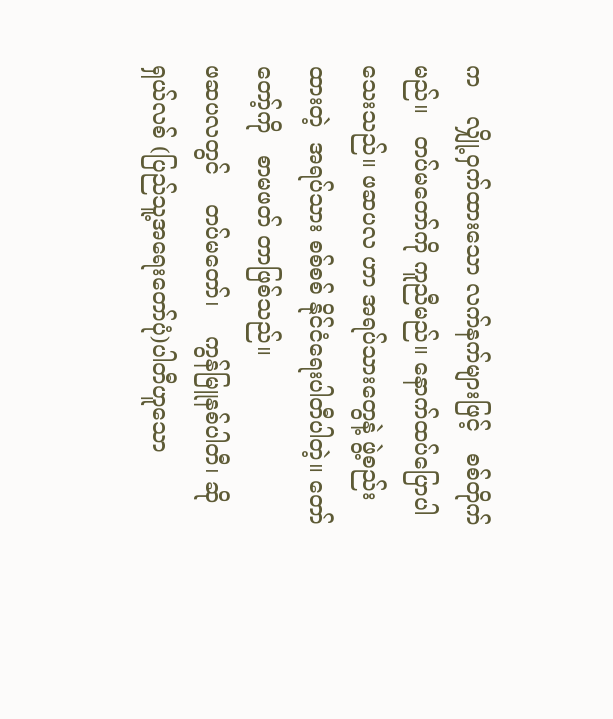က    လျှို့ဝှက်ထားသော လက်နက်များဖြင့်   စစ်တိုက်မည်။   တပ်မတော်ကို ကူညီမည်။ နောက်ထပ်ပြောပါသေးသည်။ ဖဆပလ ဟာ အရပ်သားတွေနဲ့ ဖွဲ့စည်းထားတဲ့  အရပ်သား စစ်စစ် နိုင်ငံရေးပါတီပါတဲ့။ တော်တော့်ကို   စာမဖတ် တာဖြစ်သည်။
ဖဆပလတွင်    တပ်မတော်၊    ကွန်မြူနစ်ပါတီ၊ ဆိုရှယ်လစ် (ပြည်သူ့အရေးတော်ပုံ)ပါတီဟူသော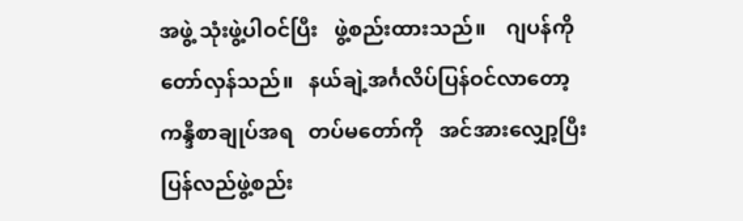အဖွဲ့ သုံးဖွဲ့ပါဝင်ပြီး   ဖွဲ့စည်းထားသည်။    ဂျပန်ကို တော်လှန်သည်။   နယ်ချဲ့အင်္ဂလိပ်ပြန်ဝင်လာတော့ ကန္ဒီစာချုပ်အရ   တပ်မတော်ကို   အင်အားလျှော့ပြီး ပြန်လည်ဖွဲ့စည်း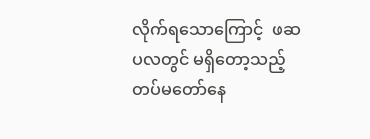လိုက်ရသောကြောင့်  ဖဆပလတွင် မရှိတော့သည့်   တပ်မတော်နေ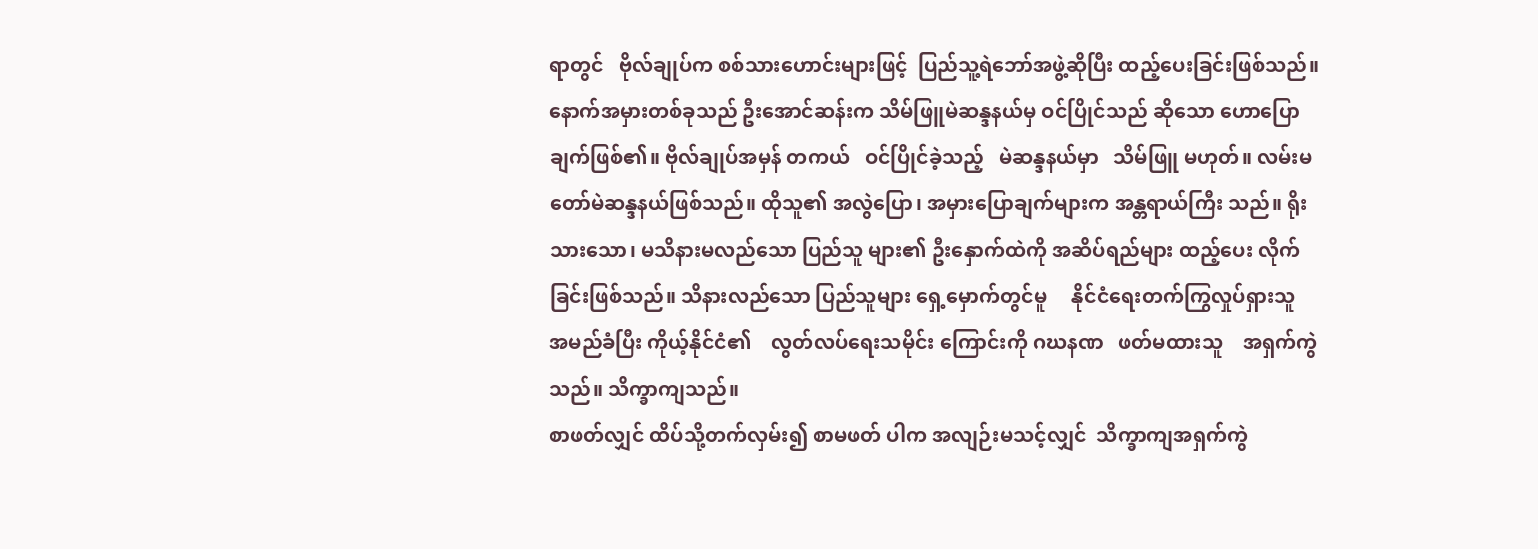ရာတွင်   ဗိုလ်ချုပ်က စစ်သားဟောင်းများဖြင့်  ပြည်သူ့ရဲဘော်အဖွဲ့ဆိုပြီး ထည့်ပေးခြင်းဖြစ်သည်။  နောက်အမှားတစ်ခုသည် ဦးအောင်ဆန်းက သိမ်ဖြူမဲဆန္ဒနယ်မှ ဝင်ပြိုင်သည် ဆိုသော ဟောပြောချက်ဖြစ်၏။ ဗိုလ်ချုပ်အမှန် တကယ်   ဝင်ပြိုင်ခဲ့သည့်   မဲဆန္ဒနယ်မှာ   သိမ်ဖြူ မဟုတ်။ လမ်းမတော်မဲဆန္ဒနယ်ဖြစ်သည်။ ထိုသူ၏ အလွဲပြော၊ အမှားပြောချက်များက အန္တရာယ်ကြီး သည်။ ရိုးသားသော၊ မသိနားမလည်သော ပြည်သူ များ၏ ဦးနှောက်ထဲကို အဆိပ်ရည်များ ထည့်ပေး လိုက်ခြင်းဖြစ်သည်။ သိနားလည်သော ပြည်သူများ ရှေ့မှောက်တွင်မူ     နိုင်ငံရေးတက်ကြွလှုပ်ရှားသူ အမည်ခံပြီး ကိုယ့်နိုင်ငံ၏    လွတ်လပ်ရေးသမိုင်း ကြောင်းကို ဂဃနဏ   ဖတ်မထားသူ    အရှက်ကွဲ သည်။ သိက္ခာကျသည်။
စာဖတ်လျှင် ထိပ်သို့တက်လှမ်း၍ စာမဖတ် ပါက အလျဉ်းမသင့်လျှင်  သိက္ခာကျအရှက်ကွဲ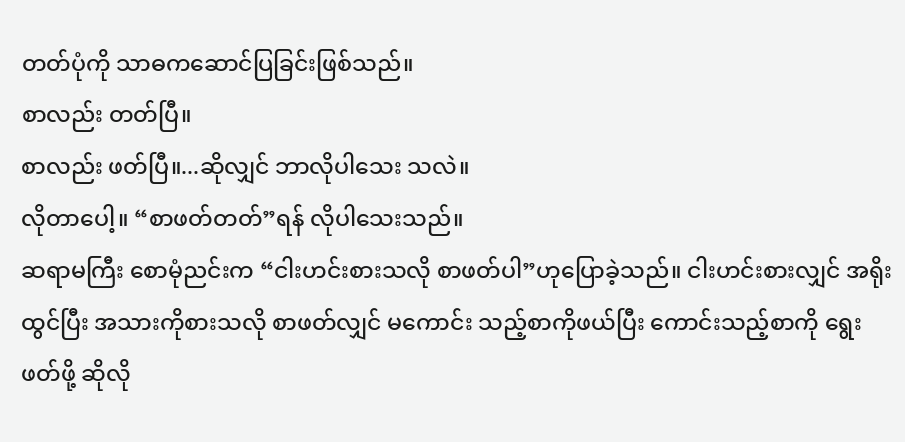တတ်ပုံကို သာဓကဆောင်ပြခြင်းဖြစ်သည်။
စာလည်း တတ်ပြီ။
စာလည်း ဖတ်ပြီ။...ဆိုလျှင် ဘာလိုပါသေး သလဲ။
လိုတာပေါ့။ “စာဖတ်တတ်”ရန် လိုပါသေးသည်။
ဆရာမကြီး စောမုံညင်းက “ငါးဟင်းစားသလို စာဖတ်ပါ”ဟုပြောခဲ့သည်။ ငါးဟင်းစားလျှင် အရိုး ထွင်ပြီး အသားကိုစားသလို စာဖတ်လျှင် မကောင်း သည့်စာကိုဖယ်ပြီး ကောင်းသည့်စာကို ရွေးဖတ်ဖို့ ဆိုလို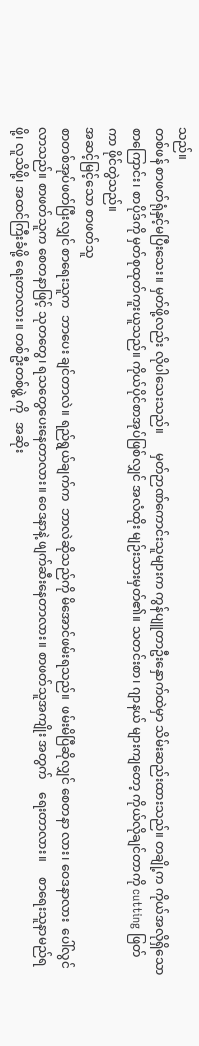သည်။
တစ်ဖန် စာဖတ်ရုံနှင့်မပြီးသေး။ မှတ်ဖို့လည်း လိုပါသေးသည်။      မှတ်ဉာဏ်ကောင်းသူများက ကွန်ပျူတာဦးနှောက်ထဲမှာ သိမ်းဆည်းထားသည်။ တချို့က ကိုယ်အလိုရှိသော စာကြောင်း၊ စာပိုဒ်ကို မှတ်စုထုတ်ကူးယူသည်။ ကိုယ်ပိုင်စာအုပ်ဖြစ်လျှင် အလံထိုး မျဉ်းသားမှတ်၏။ သတင်းစာ၊ ဂျာနယ် များကျတော့ ကိုယ်လိုချင်တာကို cutting ဖြတ်ကာ ဖိုင်တွဲသည်။
အဆင့်မြင့်သော စာဖတ်သူ
စာတစ်အုပ်ဖတ်ပြီးလျှင် စာရေးသူက  ဘာပေး ချင်တာလဲ။ ရည်ရွယ်ချက်က  ဘာလဲဆိုသည်ကို မိအောင်ဖမ်းရသည်။  ဖမ်းမိပြီဆိုလျှင် စေတနာ လား၊ ဝေဒနာလား  ပေါ်လွင်လာသည်။ စာဖတ်သူက စေတနာဖြင့် သုတတွေ၊ ရသတွေပေးနေတာလား။ ဝေဒနာနဲ့ ဖျက်ဆီးနေတာလား။ စာဖတ်သူအကျိုး အတွက်    ရေးတာလား။     စာရေးသူနာမည်ရဖို့၊ လူသိဖို့၊ အထင်ကြီးခံဖို့ ရေးတာလား။ တစ်ဦးတစ်ဖွဲ့ ကို   အဆိုး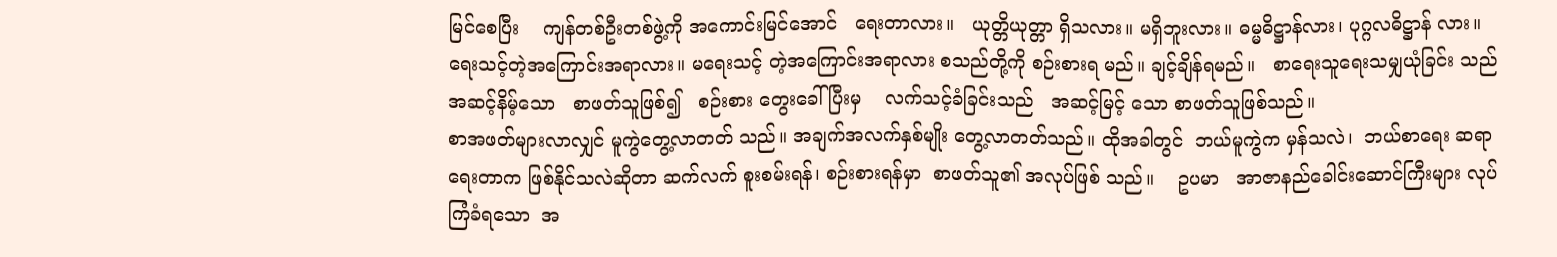မြင်စေပြီး    ကျန်တစ်ဦးတစ်ဖွဲ့ကို အကောင်းမြင်အောင်   ရေးတာလား။   ယုတ္တိယုတ္တာ ရှိသလား။ မရှိဘူးလား။ ဓမ္မဓိဋ္ဌာန်လား၊ ပုဂ္ဂလဓိဋ္ဌာန် လား။ ရေးသင့်တဲ့အကြောင်းအရာလား။ မရေးသင့် တဲ့အကြောင်းအရာလား စသည်တို့ကို စဉ်းစားရ မည်။ ချင့်ချိန်ရမည်။   စာရေးသူရေးသမျှယုံခြင်း သည် အဆင့်နိမ့်သော   စာဖတ်သူဖြစ်၍   စဉ်းစား တွေးခေါ်ပြီးမှ    လက်သင့်ခံခြင်းသည်   အဆင့်မြင့် သော စာဖတ်သူဖြစ်သည်။
စာအဖတ်များလာလျှင် မူကွဲတွေ့လာတတ် သည်။ အချက်အလက်နှစ်မျိုး တွေ့လာတတ်သည်။ ထိုအခါတွင်  ဘယ်မူကွဲက မှန်သလဲ၊  ဘယ်စာရေး ဆရာရေးတာက ဖြစ်နိုင်သလဲဆိုတာ ဆက်လက် စူးစမ်းရန်၊ စဉ်းစားရန်မှာ  စာဖတ်သူ၏ အလုပ်ဖြစ် သည်။    ဥပမာ   အာဇာနည်ခေါင်းဆောင်ကြီးများ လုပ်ကြံခံရသော  အ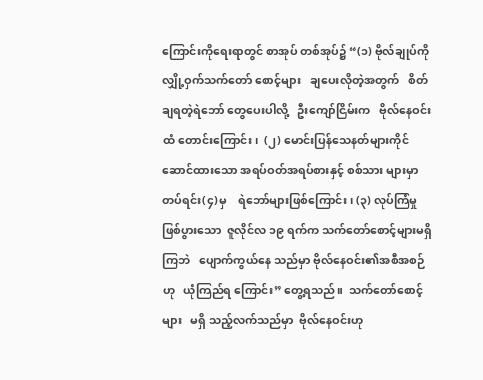ကြောင်းကိုရေးရာတွင် စာအုပ် တစ်အုပ်၌ “(၁) ဗိုလ်ချုပ်ကို  လျှို့ဝှက်သက်တော် စောင့်များ   ချပေးလိုတဲ့အတွက်   စိတ်ချရတဲ့ရဲဘော် တွေပေးပါလို့   ဦးကျော်ငြိမ်းက   ဗိုလ်နေဝင်းထံ တောင်းကြောင်း၊  (၂) မောင်းပြန်သေနတ်များကိုင် ဆောင်ထားသော အရပ်ဝတ်အရပ်စားနှင့် စစ်သား များမှာ   တပ်ရင်း(၄)မှ    ရဲဘော်များဖြစ်ကြောင်း၊ (၃) လုပ်ကြံမှုဖြစ်ပွားသော  ဇူလိုင်လ ၁၉ ရက်က သက်တော်စောင့်များမရှိကြဘဲ   ပျောက်ကွယ်နေ သည်မှာ ဗိုလ်နေဝင်း၏အစီအစဉ်ဟု   ယုံကြည်ရ ကြောင်း” တွေ့ရသည်။  သက်တော်စောင့်များ   မရှိ သည့်လက်သည်မှာ  ဗိုလ်နေဝင်းဟု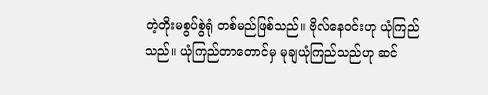တဲ့တိုးမစွပ်စွဲရုံ တစ်မည်ဖြစ်သည်။ ဗိုလ်နေဝင်းဟု ယုံကြည်သည်။ ယုံကြည်တာတောင်မှ မုချယုံကြည်သည်ဟု ဆင်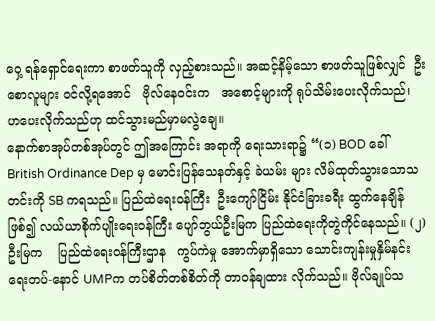ဝှေ့ ရန်ရှောင်ရေးကာ စာဖတ်သူကို လှည့်စားသည်။ အဆင့်နိမ့်သော စာဖတ်သူဖြစ်လျှင်  ဦးစောလူများ ဝင်လို့ရအောင်   ဗိုလ်နေဝင်းက   အစောင့်များကို ရုပ်သိမ်းပေးလိုက်သည်၊    ဟပေးလိုက်သည်ဟု ထင်သွားမည်မှာမလွဲချေ။
နောက်စာအုပ်တစ်အုပ်တွင် ဤအကြောင်း အရာကို ရေးသားရာ၌ “(၁) BOD ခေါ် British Ordinance Dep မှ မောင်းပြန်သေနတ်နှင့် ခဲယမ်း များ လိမ်ထုတ်သွားသောသတင်းကို SB ကရသည်။ ပြည်ထဲရေးဝန်ကြီး  ဦးကျော်ငြိမ်း နိုင်ငံခြားခရီး ထွက်နေချိန်ဖြစ်၍ လယ်ယာစိုက်ပျိုးရေးဝန်ကြီး ပျော်ဘွယ်ဦးမြက ပြည်ထဲရေးကိုတွဲကိုင်နေသည်။ (၂) ဦးမြက    ပြည်ထဲရေးဝန်ကြီးဌာန   ကွပ်ကဲမှု အောက်မှာရှိသော သောင်းကျန်းမှုနှိမ်နင်းရေးတပ်-နောင် UMPက တပ်စိတ်တစ်စိတ်ကို တာဝန်ချထား လိုက်သည်။ ဗိုလ်ချုပ်သ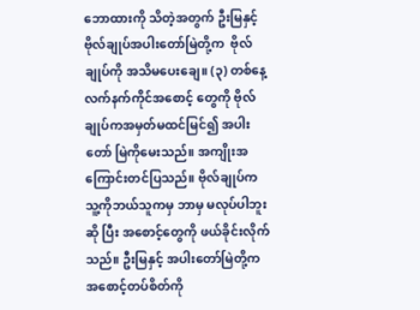ဘောထားကို သိတဲ့အတွက် ဦးမြနှင့်ဗိုလ်ချုပ်အပါးတော်မြဲတို့က  ဗိုလ်ချုပ်ကို အသိမပေးချေ။ (၃) တစ်နေ့ လက်နက်ကိုင်အစောင့် တွေကို ဗိုလ်ချုပ်ကအမှတ်မထင်မြင်၍ အပါးတော် မြဲကိုမေးသည်။ အကျိုးအကြောင်းတင်ပြသည်။ ဗိုလ်ချုပ်က သူ့ကိုဘယ်သူကမှ ဘာမှ မလုပ်ပါဘူးဆို ပြီး အစောင့်တွေကို ဖယ်ခိုင်းလိုက်သည်။ ဦးမြနှင့် အပါးတော်မြဲတို့က အစောင့်တပ်စိတ်ကို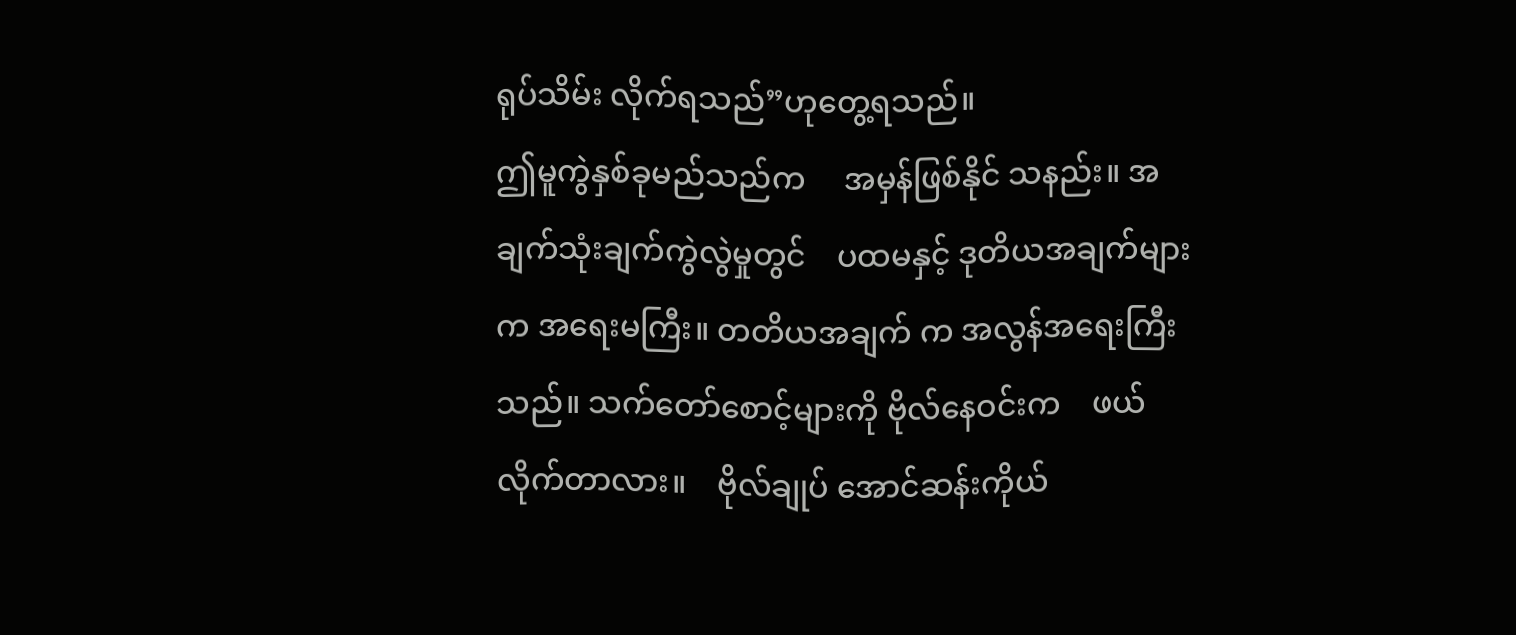ရုပ်သိမ်း လိုက်ရသည်”ဟုတွေ့ရသည်။
ဤမူကွဲနှစ်ခုမည်သည်က     အမှန်ဖြစ်နိုင် သနည်း။ အချက်သုံးချက်ကွဲလွဲမှုတွင်    ပထမနှင့် ဒုတိယအချက်များက အရေးမကြီး။ တတိယအချက် က အလွန်အရေးကြီးသည်။ သက်တော်စောင့်များကို ဗိုလ်နေဝင်းက    ဖယ်လိုက်တာလား။    ဗိုလ်ချုပ် အောင်ဆန်းကိုယ်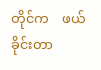တိုင်က    ဖယ်ခိုင်းတာ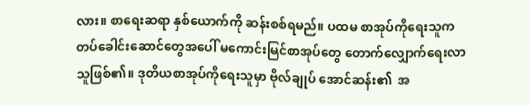လား။ စာရေးဆရာ နှစ်ယောက်ကို ဆန်းစစ်ရမည်။ ပထမ စာအုပ်ကိုရေးသူက တပ်ခေါင်းဆောင်တွေအပေါ် မကောင်းမြင်စာအုပ်တွေ တောက်လျှောက်ရေးလာ သူဖြစ်၏။ ဒုတိယစာအုပ်ကိုရေးသူမှာ ဗိုလ်ချုပ် အောင်ဆန်း၏  အ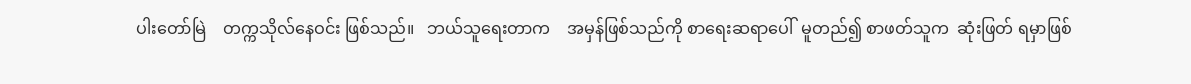ပါးတော်မြဲ    တက္ကသိုလ်နေဝင်း ဖြစ်သည်။   ဘယ်သူရေးတာက    အမှန်ဖြစ်သည်ကို စာရေးဆရာပေါ်  မူတည်၍ စာဖတ်သူက  ဆုံးဖြတ် ရမှာဖြစ်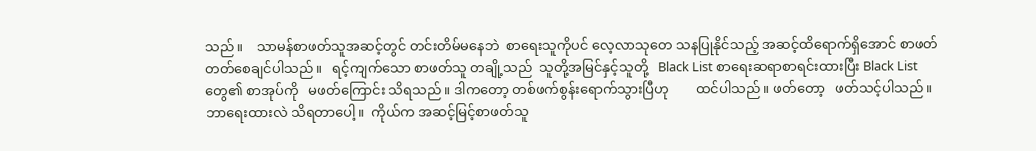သည်။    သာမန်စာဖတ်သူအဆင့်တွင် တင်းတိမ်မနေဘဲ  စာရေးသူကိုပင် လေ့လာသုတေ သနပြုနိုင်သည့် အဆင့်ထိရောက်ရှိအောင် စာဖတ် တတ်စေချင်ပါသည်။   ရင့်ကျက်သော စာဖတ်သူ တချို့သည်  သူတို့အမြင်နှင့်သူတို့   Black List စာရေးဆရာစာရင်းထားပြီး Black List တွေ၏ စာအုပ်ကို   မဖတ်ကြောင်း သိရသည်။ ဒါကတော့ တစ်ဖက်စွန်းရောက်သွားပြီဟု        ထင်ပါသည်။ ဖတ်တော့   ဖတ်သင့်ပါသည်။    ဘာရေးထားလဲ သိရတာပေါ့။  ကိုယ်က အဆင့်မြင့်စာဖတ်သူ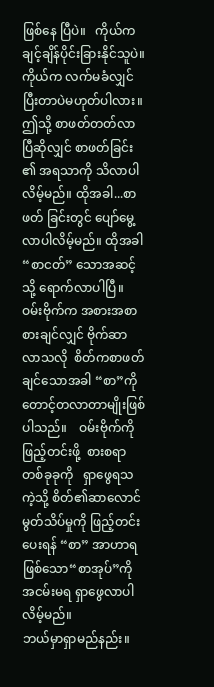ဖြစ်နေ ပြီပဲ။   ကိုယ်ကချင့်ချိန်ပိုင်းခြားနိုင်သူပဲ။   ကိုယ်က လက်မခံလျှင် ပြီးတာပဲမဟုတ်ပါလား။
ဤသို့ စာဖတ်တတ်လာပြီဆိုလျှင် စာဖတ်ခြင်း ၏ အရသာကို သိလာပါလိမ့်မည်။ ထိုအခါ...စာဖတ် ခြင်းတွင် ပျော်မွေ့လာပါလိမ့်မည်။ ထိုအခါ“စာငတ်” သောအဆင့်သို့ ရောက်လာပါပြီ။
ဝမ်းဗိုက်က အစားအစာစားချင်လျှင် ဗိုက်ဆာ လာသလို  စိတ်ကစာဖတ်ချင်သောအခါ “စာ”ကို တောင့်တလာတာမျိုးဖြစ်ပါသည်။    ဝမ်းဗိုက်ကို ဖြည့်တင်းဖို့  စားစရာတစ်ခုခုကို   ရှာဖွေရသကဲ့သို့ စိတ်၏ဆာလောင်မွတ်သိပ်မှုကို ဖြည့်တင်းပေးရန် “စာ” အာဟာရဖြစ်သော“စာအုပ်”ကို  အငမ်းမရ ရှာဖွေလာပါလိမ့်မည်။
ဘယ်မှာရှာမည်နည်း။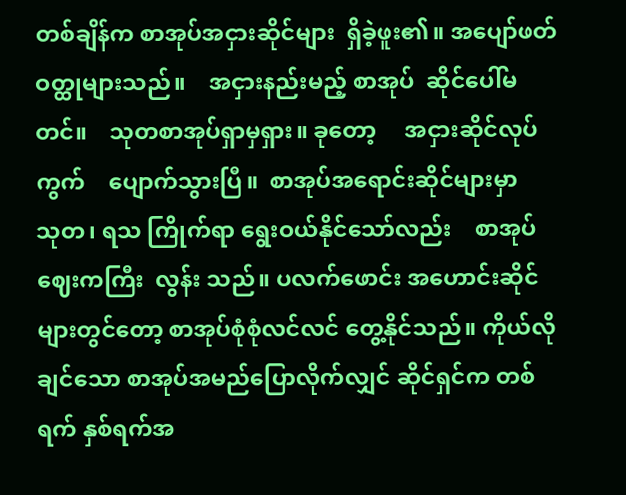တစ်ချိန်က စာအုပ်အငှားဆိုင်များ  ရှိခဲ့ဖူး၏။ အပျော်ဖတ်  ဝတ္ထုများသည်။    အငှားနည်းမည့် စာအုပ်  ဆိုင်ပေါ်မတင်။    သုတစာအုပ်ရှာမှရှား။ ခုတော့     အငှားဆိုင်လုပ်ကွက်    ပျောက်သွားပြီ။  စာအုပ်အရောင်းဆိုင်များမှာ   သုတ၊ ရသ ကြိုက်ရာ ရွေးဝယ်နိုင်သော်လည်း    စာအုပ်ဈေးကကြီး  လွန်း သည်။ ပလက်ဖောင်း အဟောင်းဆိုင်များတွင်တော့ စာအုပ်စုံစုံလင်လင် တွေ့နိုင်သည်။ ကိုယ်လိုချင်သော စာအုပ်အမည်ပြောလိုက်လျှင် ဆိုင်ရှင်က တစ်ရက် နှစ်ရက်အ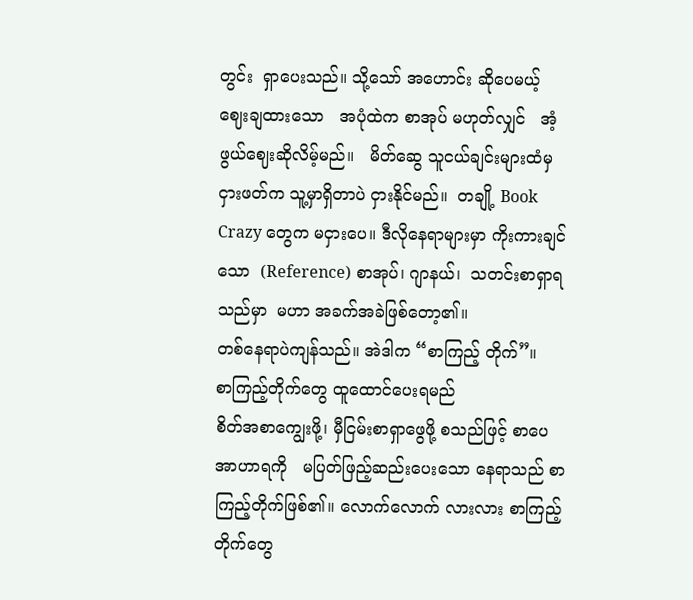တွင်း  ရှာပေးသည်။ သို့သော် အဟောင်း ဆိုပေမယ့်   ဈေးချထားသော   အပုံထဲက စာအုပ် မဟုတ်လျှင်   အံ့ဖွယ်ဈေးဆိုလိမ့်မည်။   မိတ်ဆွေ သူငယ်ချင်းများထံမှ  ငှားဖတ်က သူ့မှာရှိတာပဲ ငှားနိုင်မည်။  တချို့ Book Crazy တွေက မငှားပေ။ ဒီလိုနေရာများမှာ ကိုးကားချင်သော  (Reference) စာအုပ်၊ ဂျာနယ်၊  သတင်းစာရှာရသည်မှာ  မဟာ အခက်အခဲဖြစ်တော့၏။
တစ်နေရာပဲကျန်သည်။ အဲဒါက “စာကြည့် တိုက်”။
စာကြည့်တိုက်တွေ ထူထောင်ပေးရမည်
စိတ်အစာကျွေးဖို့၊ မှီငြမ်းစာရှာဖွေဖို့ စသည်ဖြင့် စာပေအာဟာရကို   မပြတ်ဖြည့်ဆည်းပေးသော နေရာသည် စာကြည့်တိုက်ဖြစ်၏။ လောက်လောက် လားလား စာကြည့်တိုက်တွေ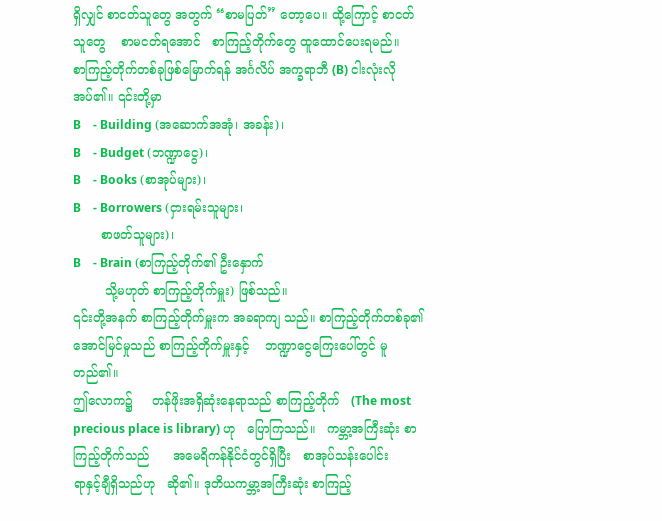ရှိလျှင် စာငတ်သူတွေ အတွက် “စာမပြတ်” တော့ပေ။ ထို့ကြောင့် စာငတ် သူတွေ    စာမငတ်ရအောင်   စာကြည့်တိုက်တွေ ထူထောင်ပေးရမည်။
စာကြည့်တိုက်တစ်ခုဖြစ်မြောက်ရန် အင်္ဂလိပ် အက္ခရာဘီ (B) ငါးလုံးလိုအပ်၏။ ၎င်းတို့မှာ
B    - Building (အဆောက်အအုံ၊ အခန်း)၊
B    - Budget (ဘဏ္ဍာငွေ)၊
B    - Books (စာအုပ်များ)၊
B    - Borrowers (ငှားရမ်းသူများ၊
       စာဖတ်သူများ)၊
B    - Brain (စာကြည့်တိုက်၏ ဦးနှောက်
        သို့မဟုတ် စာကြည့်တိုက်မှူး) ဖြစ်သည်။
၎င်းတို့အနက် စာကြည့်တိုက်မှူးက အခရာကျ သည်။ စာကြည့်တိုက်တစ်ခု၏ အောင်မြင်မှုသည် စာကြည့်တိုက်မှူးနှင့်    ဘဏ္ဍာငွေကြေးပေါ်တွင် မူတည်၏။
ဤလောက၌     တန်ဖိုးအရှိဆုံးနေရာသည် စာကြည့်တိုက်   (The most precious place is library) ဟု   ပြောကြသည်။   ကမ္ဘာ့အကြီးဆုံး စာကြည့်တိုက်သည်      အမေရိကန်နိုင်ငံတွင်ရှိပြီး   စာအုပ်သန်းပေါင်း       ရာနှင့်ချီရှိသည်ဟု   ဆို၏။ ဒုတိယကမ္ဘာ့အကြီးဆုံး စာကြည့်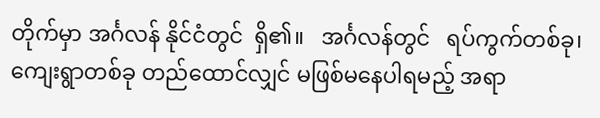တိုက်မှာ အင်္ဂလန် နိုင်ငံတွင်  ရှိ၏။   အင်္ဂလန်တွင်   ရပ်ကွက်တစ်ခု၊ ကျေးရွာတစ်ခု တည်ထောင်လျှင် မဖြစ်မနေပါရမည့် အရာ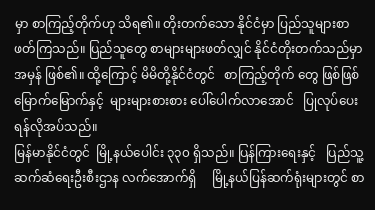မှာ စာကြည့်တိုက်ဟု သိရ၏။ တိုးတက်သော နိုင်ငံမှာ ပြည်သူများစာဖတ်ကြသည်။ ပြည်သူတွေ စာများများဖတ်လျှင် နိုင်ငံတိုးတက်သည်မှာ အမှန် ဖြစ်၏။ ထို့ကြောင့် မိမိတို့နိုင်ငံတွင်   စာကြည့်တိုက် တွေ ဖြစ်ဖြစ်မြောက်မြောက်နှင့်  များများစားစား ပေါ်ပေါက်လာအောင်   ပြုလုပ်ပေးရန်လိုအပ်သည်။
မြန်မာနိုင်ငံတွင်  မြို့နယ်ပေါင်း ၃၃၀ ရှိသည်။ ပြန်ကြားရေးနှင့်   ပြည်သူ့ဆက်ဆံရေးဦးစီးဌာန လက်အောက်ရှိ     မြို့နယ်ပြန်ဆက်ရုံးများတွင် စာ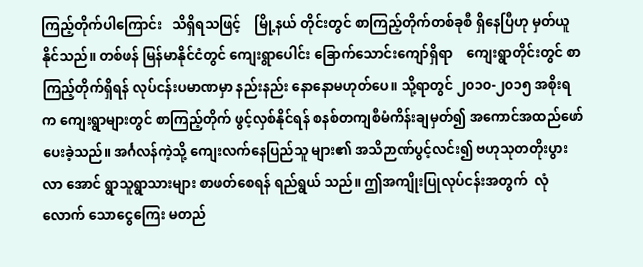ကြည့်တိုက်ပါကြောင်း   သိရှိရသဖြင့်    မြို့နယ် တိုင်းတွင် စာကြည့်တိုက်တစ်ခုစီ ရှိနေပြီဟု မှတ်ယူ နိုင်သည်။ တစ်ဖန် မြန်မာနိုင်ငံတွင် ကျေးရွာပေါင်း ခြောက်သောင်းကျော်ရှိရာ    ကျေးရွာတိုင်းတွင် စာကြည့်တိုက်ရှိရန် လုပ်ငန်းပမာဏမှာ နည်းနည်း နောနောမဟုတ်ပေ။ သို့ရာတွင် ၂၀၁၀-၂၀၁၅ အစိုးရ က ကျေးရွာများတွင် စာကြည့်တိုက် ဖွင့်လှစ်နိုင်ရန် စနစ်တကျစီမံကိန်းချမှတ်၍ အကောင်အထည်ဖော် ပေးခဲ့သည်။ အင်္ဂလန်ကဲ့သို့ ကျေးလက်နေပြည်သူ များ၏ အသိဉာဏ်ပွင့်လင်း၍ ဗဟုသုတတိုးပွားလာ အောင် ရွာသူရွာသားများ စာဖတ်စေရန် ရည်ရွယ် သည်။ ဤအကျိုးပြုလုပ်ငန်းအတွက်  လုံလောက် သောငွေကြေး မတည်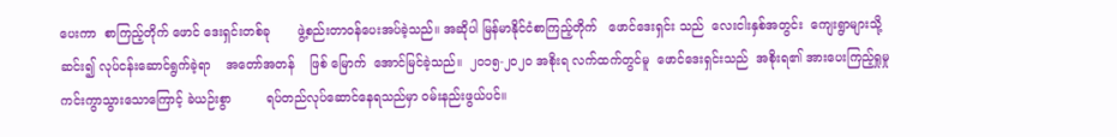ပေးကာ  စာကြည့်တိုက် ဖောင် ဒေးရှင်းတစ်ခု       ဖွဲ့စည်းတာဝန်ပေးအပ်ခဲ့သည်။ အဆိုပါ မြန်မာနိုင်ငံစာကြည့်တိုက်   ဖောင်ဒေးရှင်း သည်  လေးငါးနှစ်အတွင်း  ကျေးရွာများသို့ဆင်း၍ လုပ်ငန်းဆောင်ရွက်ခဲ့ရာ    အတော်အတန်    ဖြစ် မြောက်  အောင်မြင်ခဲ့သည်။  ၂၀၁၅-၂၀၂၀ အစိုးရ လက်ထက်တွင်မူ  ဖောင်ဒေးရှင်းသည်  အစိုးရ၏ အားပေးကြည့်ရှုမှု      ကင်းကွာသွားသောကြောင့် ခဲယဉ်းစွာ         ရပ်တည်လုပ်ဆောင်နေရသည်မှာ ဝမ်းနည်းဖွယ်ပင်။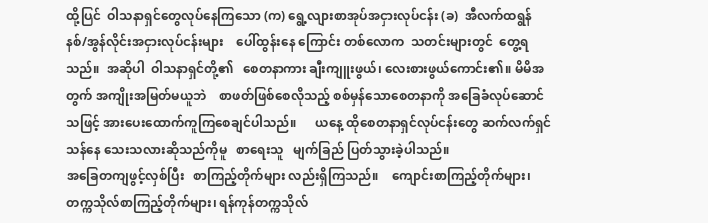ထို့ပြင်  ဝါသနာရှင်တွေလုပ်နေကြသော (က) ရွေ့လျားစာအုပ်အငှားလုပ်ငန်း (ခ)  အီလက်ထရွန် နစ်/အွန်လိုင်းအငှားလုပ်ငန်းများ    ပေါ်ထွန်းနေ ကြောင်း တစ်လောက  သတင်းများတွင်  တွေ့ရ သည်။  အဆိုပါ  ဝါသနာရှင်တို့၏   စေတနာကား ချီးကျူးဖွယ်၊ လေးစားဖွယ်ကောင်း၏။ မိမိအတွက် အကျိုးအမြတ်မယူဘဲ    စာဖတ်ဖြစ်စေလိုသည့် စစ်မှန်သောစေတနာကို အခြေခံလုပ်ဆောင်သဖြင့် အားပေးထောက်ကူကြစေချင်ပါသည်။      ယနေ့ ထိုစေတနာရှင်လုပ်ငန်းတွေ ဆက်လက်ရှင်သန်နေ သေးသလားဆိုသည်ကိုမူ   စာရေးသူ   မျက်ခြည် ပြတ်သွားခဲ့ပါသည်။
အခြေတကျဖွင့်လှစ်ပြီး   စာကြည့်တိုက်များ လည်းရှိကြသည်။    ကျောင်းစာကြည့်တိုက်များ၊ တက္ကသိုလ်စာကြည့်တိုက်များ၊ ရန်ကုန်တက္ကသိုလ်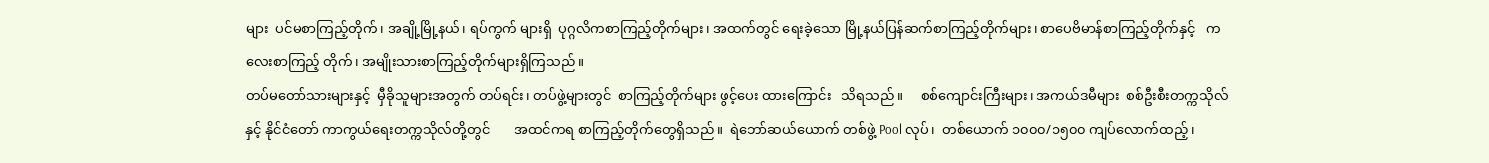များ  ပင်မစာကြည့်တိုက်၊ အချို့မြို့နယ်၊ ရပ်ကွက် များရှိ  ပုဂ္ဂလိကစာကြည့်တိုက်များ၊ အထက်တွင် ရေးခဲ့သော မြို့နယ်ပြန်ဆက်စာကြည့်တိုက်များ၊ စာပေဗိမာန်စာကြည့်တိုက်နှင့်   ကလေးစာကြည့် တိုက်၊ အမျိုးသားစာကြည့်တိုက်များရှိကြသည်။
တပ်မတော်သားများနှင့်  မှီခိုသူများအတွက် တပ်ရင်း၊ တပ်ဖွဲ့များတွင်  စာကြည့်တိုက်များ ဖွင့်ပေး ထားကြောင်း   သိရသည်။     စစ်ကျောင်းကြီးများ၊ အကယ်ဒမီများ  စစ်ဦးစီးတက္ကသိုလ်နှင့် နိုင်ငံတော် ကာကွယ်ရေးတက္ကသိုလ်တို့တွင်       အထင်ကရ စာကြည့်တိုက်တွေရှိသည်။  ရဲဘော်ဆယ်ယောက် တစ်ဖွဲ့ Pool လုပ်၊  တစ်ယောက် ၁၀၀၀/၁၅၀၀ ကျပ်လောက်ထည့်၊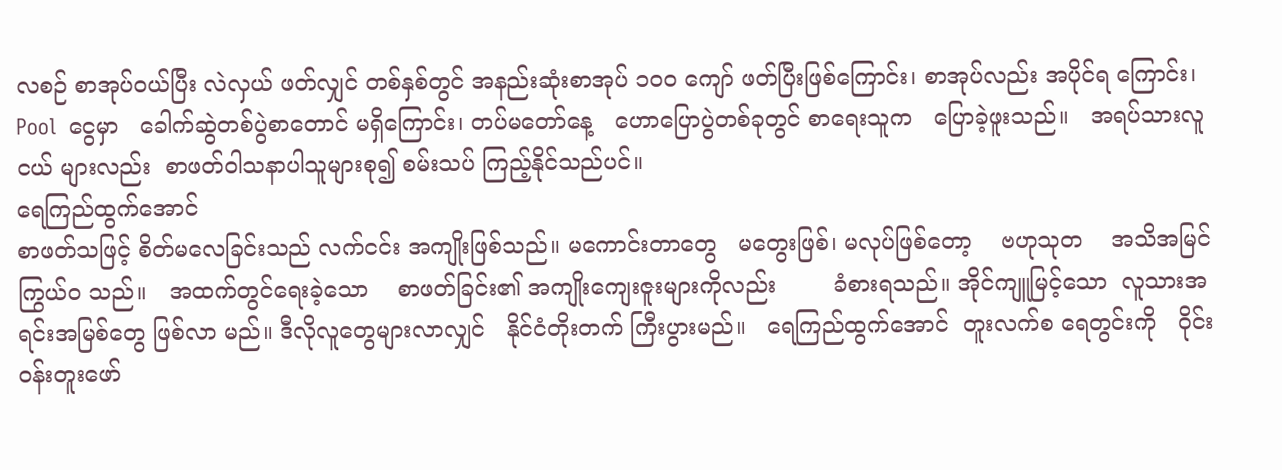လစဉ် စာအုပ်ဝယ်ပြီး လဲလှယ် ဖတ်လျှင် တစ်နှစ်တွင် အနည်းဆုံးစာအုပ် ၁၀၀ ကျော် ဖတ်ပြီးဖြစ်ကြောင်း၊ စာအုပ်လည်း အပိုင်ရ ကြောင်း၊ Pool  ငွေမှာ   ခေါက်ဆွဲတစ်ပွဲစာတောင် မရှိကြောင်း၊ တပ်မတော်နေ့   ဟောပြောပွဲတစ်ခုတွင် စာရေးသူက   ပြောခဲ့ဖူးသည်။   အရပ်သားလူငယ် များလည်း  စာဖတ်ဝါသနာပါသူများစု၍ စမ်းသပ် ကြည့်နိုင်သည်ပင်။
ရေကြည်ထွက်အောင်
စာဖတ်သဖြင့် စိတ်မလေခြင်းသည် လက်ငင်း အကျိုးဖြစ်သည်။ မကောင်းတာတွေ   မတွေးဖြစ်၊ မလုပ်ဖြစ်တော့    ဗဟုသုတ    အသိအမြင်ကြွယ်ဝ သည်။   အထက်တွင်ရေးခဲ့သော    စာဖတ်ခြင်း၏ အကျိုးကျေးဇူးများကိုလည်း        ခံစားရသည်။ အိုင်ကျူမြင့်သော  လူသားအရင်းအမြစ်တွေ ဖြစ်လာ မည်။ ဒီလိုလူတွေများလာလျှင်   နိုင်ငံတိုးတက် ကြီးပွားမည်။   ရေကြည်ထွက်အောင်  တူးလက်စ ရေတွင်းကို   ဝိုင်းဝန်းတူးဖော်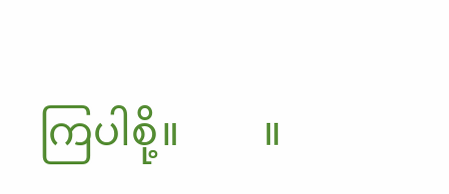ကြပါစို့။        ။